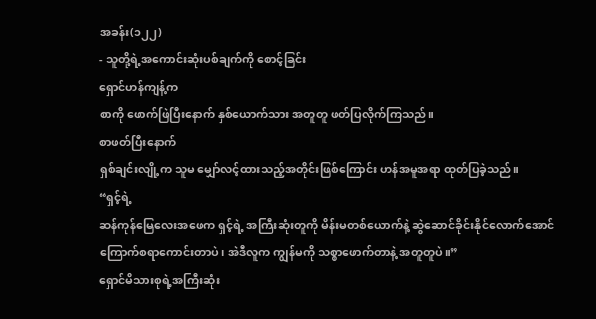အခန်း(၁၂၂)
- သူတို့ရဲ့အကောင်းဆုံးပစ်ချက်ကို စောင့်ခြင်း
ရှောင်ဟန်ကျန့်က
စာကို ဖောက်ဖြဲပြီးနောက် နှစ်ယောက်သား အတူတူ ဖတ်ပြလိုက်ကြသည်။
စာဖတ်ပြီးနောက်
ရှစ်ချင်းလျို့က သူမ မျှော်လင့်ထားသည့်အတိုင်းဖြစ်ကြောင်း ဟန်အမူအရာ ထုတ်ပြခဲ့သည်။
“ရှင့်ရဲ့
ဆန်ကုန်မြေလေးအဖေက ရှင့်ရဲ့ အကြီးဆုံးတူကို မိန်းမတစ်ယောက်နဲ့ ဆွဲဆောင်ခိုင်းနိုင်လောက်အောင်
ကြောက်စရာကောင်းတာပဲ၊ အဲဒီလူက ကျွန်မကို သစ္စာဖောက်တာနဲ့ အတူတူပဲ။”
ရှောင်မိသားစုရဲ့အကြီးဆုံး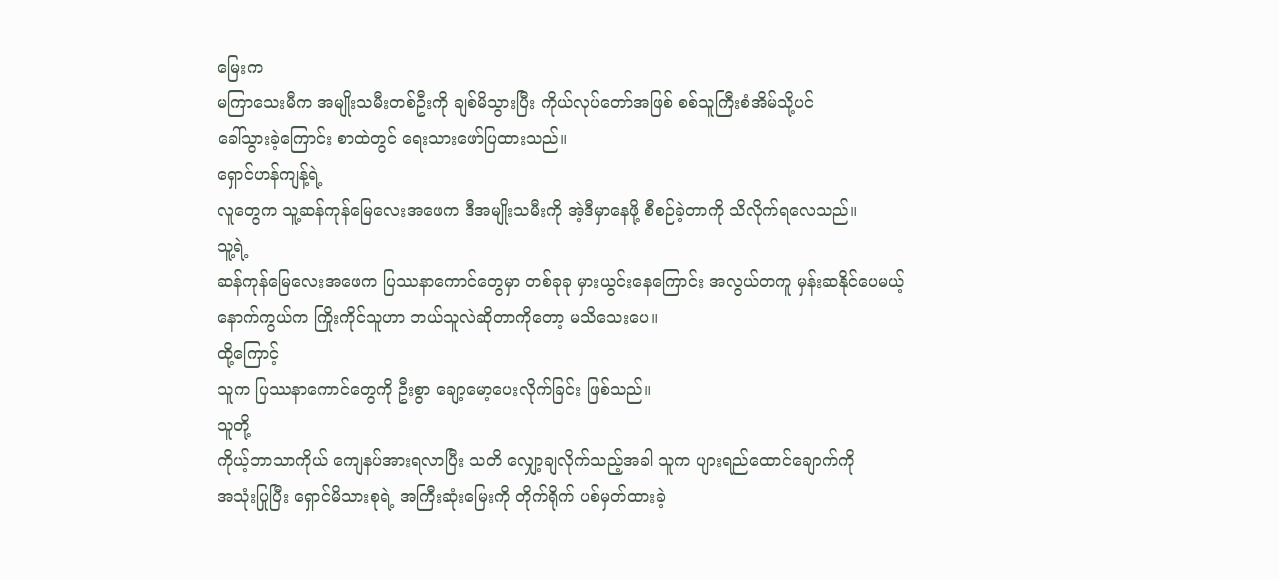မြေးက
မကြာသေးမီက အမျိုးသမီးတစ်ဦးကို ချစ်မိသွားပြီး ကိုယ်လုပ်တော်အဖြစ် စစ်သူကြီးစံအိမ်သို့ပင်
ခေါ်သွားခဲ့ကြောင်း စာထဲတွင် ရေးသားဖော်ပြထားသည်။
ရှောင်ဟန်ကျန့်ရဲ့
လူတွေက သူ့ဆန်ကုန်မြေလေးအဖေက ဒီအမျိုးသမီးကို အဲ့ဒီမှာနေဖို့ စီစဉ်ခဲ့တာကို သိလိုက်ရလေသည်။
သူ့ရဲ့
ဆန်ကုန်မြေလေးအဖေက ပြဿနာကောင်တွေမှာ တစ်ခုခု မှားယွင်းနေကြောင်း အလွယ်တကူ မှန်းဆနိုင်ပေမယ့်
နောက်ကွယ်က ကြိုးကိုင်သူဟာ ဘယ်သူလဲဆိုတာကိုတော့ မသိသေးပေ။
ထို့ကြောင့်
သူက ပြဿနာကောင်တွေကို ဦးစွာ ချော့မော့ပေးလိုက်ခြင်း ဖြစ်သည်။
သူတို့
ကိုယ့်ဘာသာကိုယ် ကျေနပ်အားရလာပြီး သတိ လျှော့ချလိုက်သည့်အခါ သူက ပျားရည်ထောင်ချောက်ကို
အသုံးပြုပြီး ရှောင်မိသားစုရဲ့ အကြီးဆုံးမြေးကို တိုက်ရိုက် ပစ်မှတ်ထားခဲ့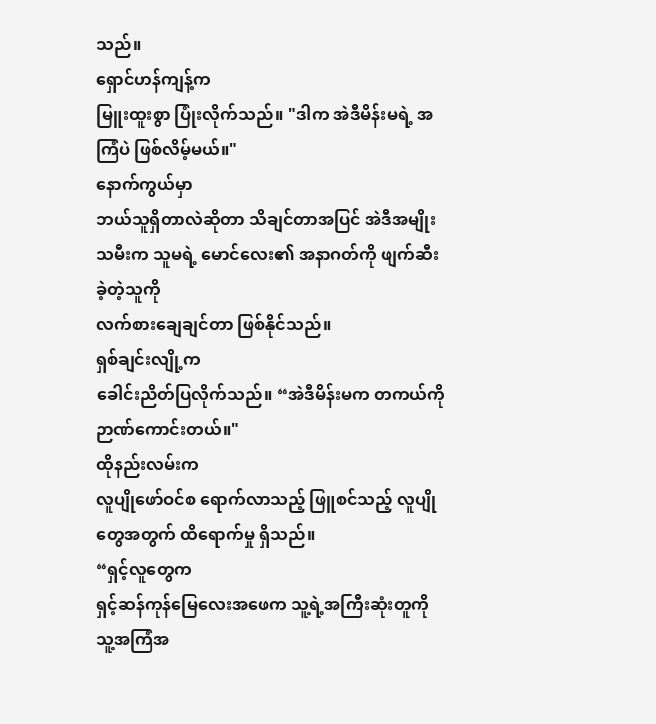သည်။
ရှောင်ဟန်ကျန့်က
မြူးထူးစွာ ပြုံးလိုက်သည်။ "ဒါက အဲဒီမိန်းမရဲ့ အကြံပဲ ဖြစ်လိမ့်မယ်။"
နောက်ကွယ်မှာ
ဘယ်သူရှိတာလဲဆိုတာ သိချင်တာအပြင် အဲဒီအမျိုးသမီးက သူမရဲ့ မောင်လေး၏ အနာဂတ်ကို ဖျက်ဆီးခဲ့တဲ့သူကို
လက်စားချေချင်တာ ဖြစ်နိုင်သည်။
ရှစ်ချင်းလျို့က
ခေါင်းညိတ်ပြလိုက်သည်။ “အဲဒီမိန်းမက တကယ်ကို ဉာဏ်ကောင်းတယ်။"
ထိုနည်းလမ်းက
လူပျိုဖော်ဝင်စ ရောက်လာသည့် ဖြူစင်သည့် လူပျိုတွေအတွက် ထိရောက်မှု ရှိသည်။
“ရှင့်လူတွေက
ရှင့်ဆန်ကုန်မြေလေးအဖေက သူ့ရဲ့အကြီးဆုံးတူကို သူ့အကြံအ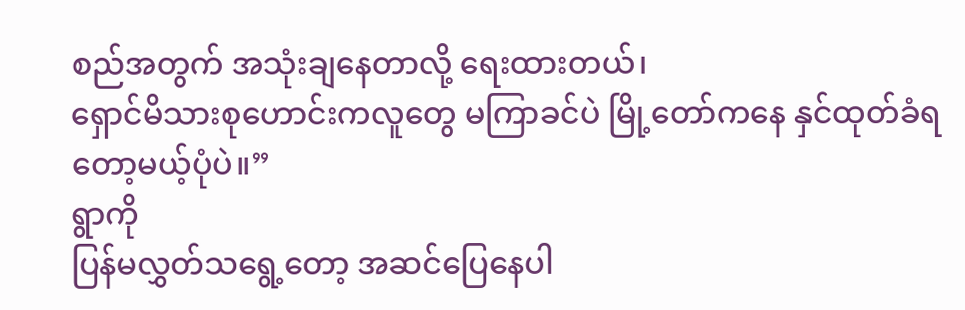စည်အတွက် အသုံးချနေတာလို့ ရေးထားတယ်၊
ရှောင်မိသားစုဟောင်းကလူတွေ မကြာခင်ပဲ မြို့တော်ကနေ နှင်ထုတ်ခံရတော့မယ့်ပုံပဲ။”
ရွာကို
ပြန်မလွှတ်သရွေ့တော့ အဆင်ပြေနေပါ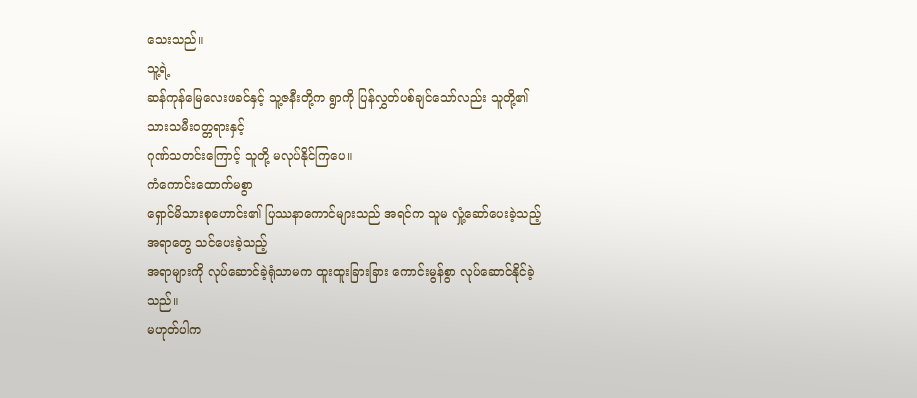သေးသည်။
သူ့ရဲ့
ဆန်ကုန်မြေလေးဖခင်နှင့် သူ့ဇနီးတို့က ရွာကို ပြန်လွှတ်ပစ်ချင်သော်လည်း သူတို့၏ သားသမီးဝတ္တရားနှင့်
ဂုဏ်သတင်းကြောင့် သူတို့ မလုပ်နိုင်ကြပေ။
ကံကောင်းထောက်မစွာ
ရှောင်မိသားစုဟောင်း၏ ပြဿနာကောင်များသည် အရင်က သူမ လှုံ့ဆော်ပေးခဲ့သည့်အရာတွေ သင်ပေးခဲ့သည့်
အရာများကို လုပ်ဆောင်ခဲ့ရုံသာမက ထူးထူးခြားခြား ကောင်းမွန်စွာ လုပ်ဆောင်နိုင်ခဲ့သည်။
မဟုတ်ပါက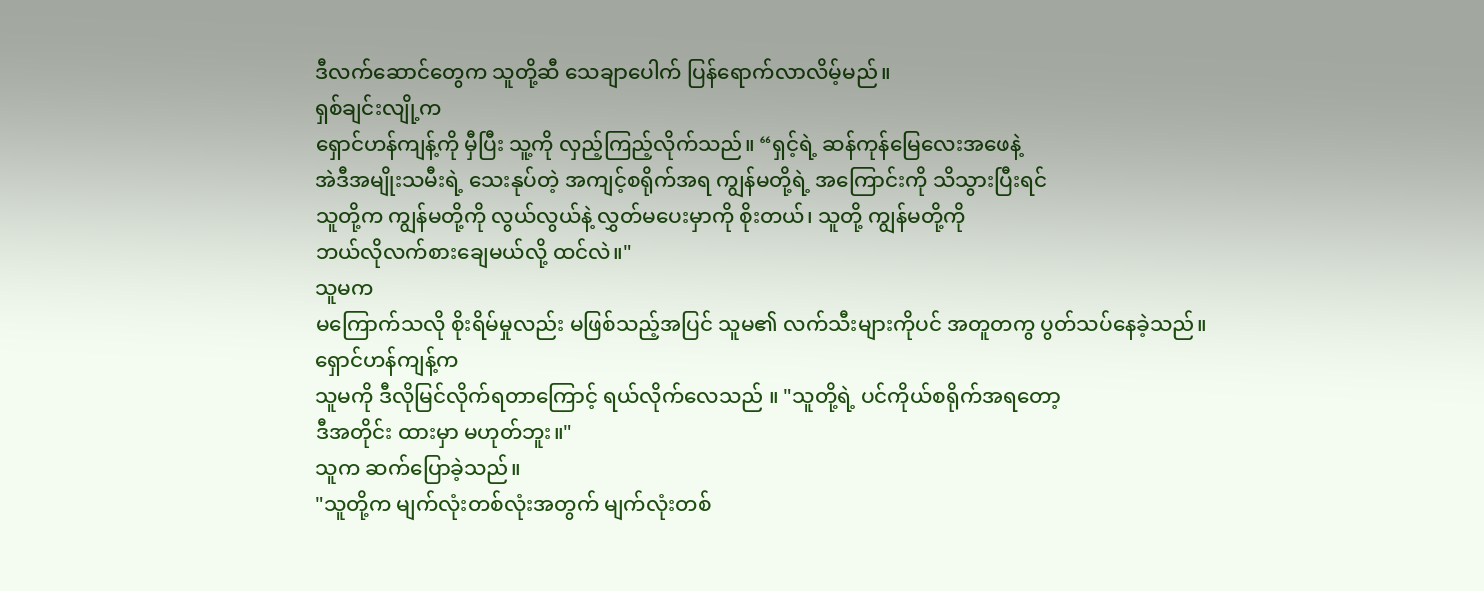ဒီလက်ဆောင်တွေက သူတို့ဆီ သေချာပေါက် ပြန်ရောက်လာလိမ့်မည်။
ရှစ်ချင်းလျို့က
ရှောင်ဟန်ကျန့်ကို မှီပြီး သူ့ကို လှည့်ကြည့်လိုက်သည်။ “ရှင့်ရဲ့ ဆန်ကုန်မြေလေးအဖေနဲ့
အဲဒီအမျိုးသမီးရဲ့ သေးနုပ်တဲ့ အကျင့်စရိုက်အရ ကျွန်မတို့ရဲ့ အကြောင်းကို သိသွားပြီးရင်
သူတို့က ကျွန်မတို့ကို လွယ်လွယ်နဲ့ လွှတ်မပေးမှာကို စိုးတယ်၊ သူတို့ ကျွန်မတို့ကို
ဘယ်လိုလက်စားချေမယ်လို့ ထင်လဲ။"
သူမက
မကြောက်သလို စိုးရိမ်မှုလည်း မဖြစ်သည့်အပြင် သူမ၏ လက်သီးများကိုပင် အတူတကွ ပွတ်သပ်နေခဲ့သည်။
ရှောင်ဟန်ကျန့်က
သူမကို ဒီလိုမြင်လိုက်ရတာကြောင့် ရယ်လိုက်လေသည် ။ "သူတို့ရဲ့ ပင်ကိုယ်စရိုက်အရတော့
ဒီအတိုင်း ထားမှာ မဟုတ်ဘူး။"
သူက ဆက်ပြောခဲ့သည်။
"သူတို့က မျက်လုံးတစ်လုံးအတွက် မျက်လုံးတစ်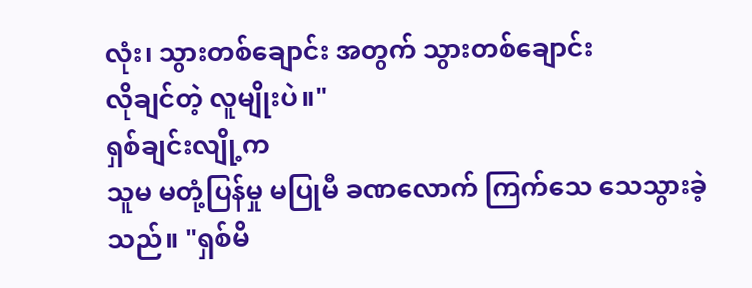လုံး၊ သွားတစ်ချောင်း အတွက် သွားတစ်ချောင်း
လိုချင်တဲ့ လူမျိုးပဲ။"
ရှစ်ချင်းလျို့က
သူမ မတုံ့ပြန်မှု မပြုမီ ခဏလောက် ကြက်သေ သေသွားခဲ့သည်။ "ရှစ်မိ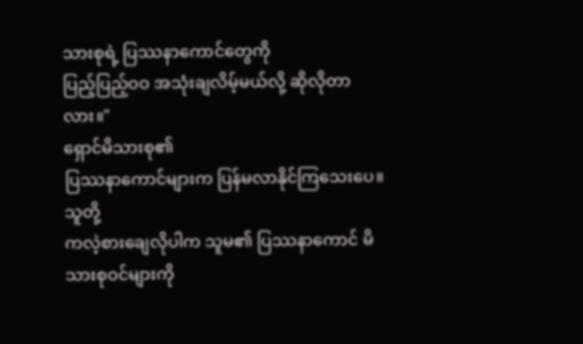သားစုရဲ့ ပြဿနာကောင်တွေကို
ပြည့်ပြည့်ဝဝ အသုံးချလိမ့်မယ်လို့ ဆိုလိုတာလား။"
ရှောင်မိသားစု၏
ပြဿနာကောင်များက ပြန်မလာနိုင်ကြသေးပေ။
သူတို့
ကလဲ့စားချေလိုပါက သူမ၏ ပြဿနာကောင် မိသားစုဝင်များကို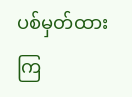ပစ်မှတ်ထားကြ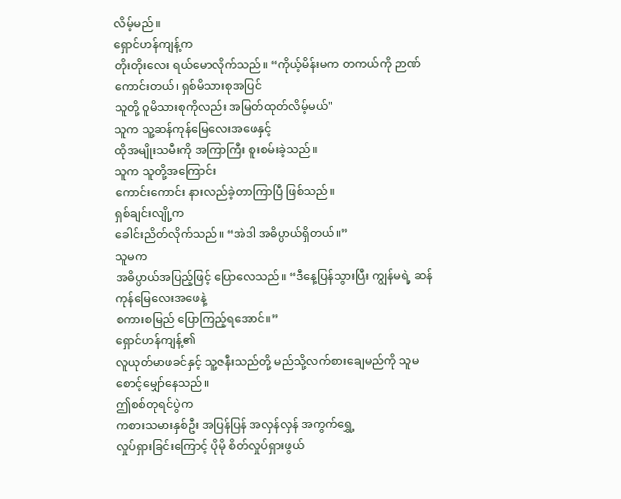လိမ့်မည်။
ရှောင်ဟန်ကျန့်က
တိုးတိုးလေး ရယ်မောလိုက်သည်။ “ကိုယ့်မိန်းမက တကယ်ကို ဉာဏ်ကောင်းတယ်၊ ရှစ်မိသားစုအပြင်
သူတို့ ဝူမိသားစုကိုလည်း အမြတ်ထုတ်လိမ့်မယ်"
သူက သူ့ဆန်ကုန်မြေလေးအဖေနှင့်
ထိုအမျိုးသမီးကို အကြာကြီး စူးစမ်းခဲ့သည်။
သူက သူတို့အကြောင်း
ကောင်းကောင်း နားလည်ခဲ့တာကြာပြီ ဖြစ်သည်။
ရှစ်ချင်းလျို့က
ခေါင်းညိတ်လိုက်သည်။ “အဲဒါ အဓိပ္ပာယ်ရှိတယ်။”
သူမက
အဓိပ္ပာယ်အပြည့်ဖြင့် ပြောလေသည်။ “ဒီနေ့ပြန်သွားပြီး ကျွန်မရဲ့ ဆန်ကုန်မြေလေးအဖေနဲ့
စကားစမြည် ပြောကြည့်ရအောင်။”
ရှောင်ဟန်ကျန့်၏
လူယုတ်မာဖခင်နှင့် သူ့ဇနီးသည်တို့ မည်သို့လက်စားချေမည်ကို သူမ စောင့်မျှော်နေသည်။
ဤစစ်တုရင်ပွဲက
ကစားသမားနှစ်ဦး အပြန်ပြန် အလှန်လှန် အကွက်ရွှေ့
လှုပ်ရှားခြင်းကြောင့် ပိုမို စိတ်လှုပ်ရှားဖွယ်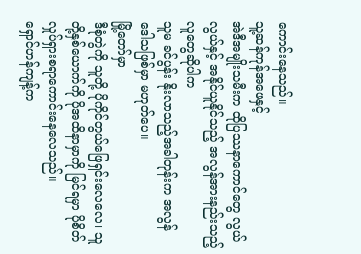ကောင်းနေသည်။
သူ့ဆန်ကုန်အဖေနှင့်
အဲဒီအမျိုးသမီးက ထိုပြဿနာကောင်တွေ လွယ်လွယ်နှင့် အနိုင်ယူနိုင်သည့် အလွန်အားနည်းသည့်လူတွေဆိုပါက
သူမ ခင်ပွန်း နိုးလာသည့်အခါတုန်းက အလွန် ဒေါသဖြစ်မှာ မဟုတ်ပေ။
မြို့တော်မှာ
ဒီစုံတွဲကို သူတို့ ပိုကိုင်တွယ်ဖြေရှင်းလေလေ၊ သူတို့နှစ်ယောက်ကို ပိုအထိနာမှာကို မြင်ရမှာ ပိုစိတ်လှုပ်ရှားစရာကောင်းနေလေသည်။
ရှောင်ဟန်ကျန့်က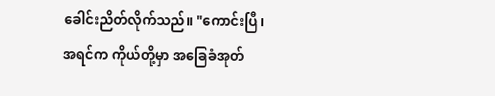ခေါင်းညိတ်လိုက်သည်။ "ကောင်းပြီ၊ အရင်က ကိုယ်တို့မှာ အခြေခံအုတ်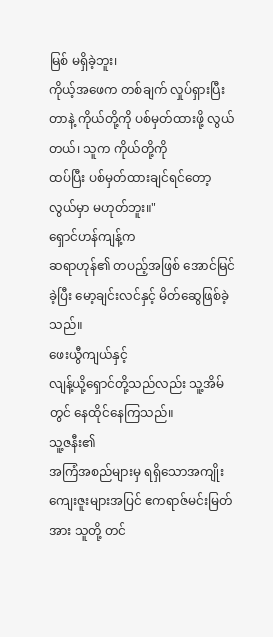မြစ် မရှိခဲ့ဘူး၊
ကိုယ့်အဖေက တစ်ချက် လှုပ်ရှားပြီးတာနဲ့ ကိုယ်တို့ကို ပစ်မှတ်ထားဖို့ လွယ်တယ်၊ သူက ကိုယ်တို့ကို
ထပ်ပြီး ပစ်မှတ်ထားချင်ရင်တော့ လွယ်မှာ မဟုတ်ဘူး။"
ရှောင်ဟန်ကျန့်က
ဆရာဟုန်၏ တပည့်အဖြစ် အောင်မြင်ခဲ့ပြီး မော့ချင်းလင်နှင့် မိတ်ဆွေဖြစ်ခဲ့သည်။
ဖေးယွီကျယ်နှင့်
လျန့်ယို့ရှောင်တို့သည်လည်း သူ့အိမ်တွင် နေထိုင်နေကြသည်။
သူ့ဇနီး၏
အကြံအစည်များမှ ရရှိသောအကျိုးကျေးဇူးများအပြင် ဧကရာဇ်မင်းမြတ်အား သူတို့ တင်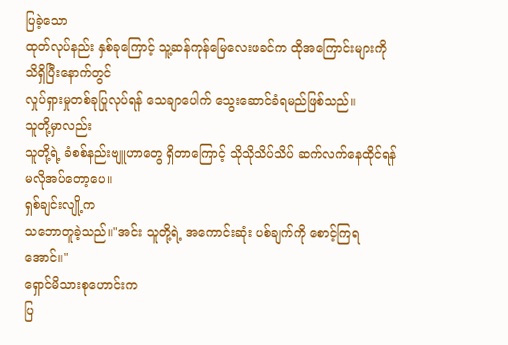ပြခဲ့သော
ထုတ်လုပ်နည်း နှစ်ခုကြောင့် သူ့ဆန်ကုန်မြေလေးဖခင်က ထိုအကြောင်းများကို သိရှိပြီးနောက်တွင်
လှုပ်ရှားမှုတစ်ခုပြုလုပ်ရန် သေချာပေါက် သွေးဆောင်ခံရမည်ဖြစ်သည်။
သူတို့မှာလည်း
သူတို့ရဲ့ ခံစစ်နည်းဗျူဟာတွေ ရှိတာကြောင့် သိုသိုသိပ်သိပ် ဆက်လက်နေထိုင်ရန် မလိုအပ်တော့ပေ။
ရှစ်ချင်းလျို့က
သဘောတူခဲ့သည်။"အင်း သူတို့ရဲ့ အကောင်းဆုံး ပစ်ချက်ကို စောင့်ကြရအောင်။"
ရှောင်မိသားစုဟောင်းက
ပြ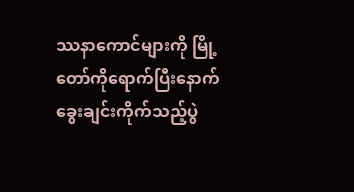ဿနာကောင်များကို မြို့တော်ကိုရောက်ပြီးနောက် ခွေးချင်းကိုက်သည့်ပွဲ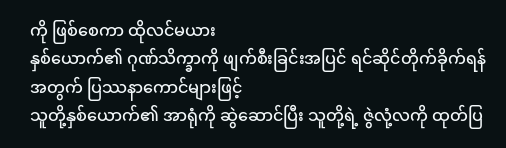ကို ဖြစ်စေကာ ထိုလင်မယား
နှစ်ယောက်၏ ဂုဏ်သိက္ခာကို ဖျက်စီးခြင်းအပြင် ရင်ဆိုင်တိုက်ခိုက်ရန်အတွက် ပြဿနာကောင်များဖြင့်
သူတို့နှစ်ယောက်၏ အာရုံကို ဆွဲဆောင်ပြီး သူတို့ရဲ့ ဇွဲလုံ့လကို ထုတ်ပြ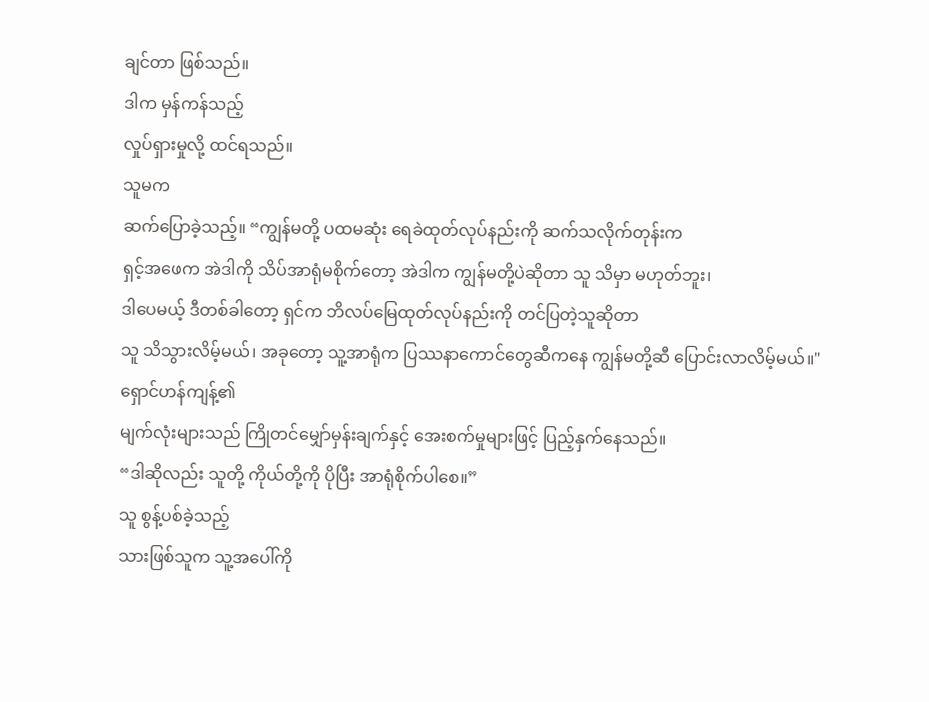ချင်တာ ဖြစ်သည်။
ဒါက မှန်ကန်သည့်
လှုပ်ရှားမှုလို့ ထင်ရသည်။
သူမက
ဆက်ပြောခဲ့သည့်။ “ကျွန်မတို့ ပထမဆုံး ရေခဲထုတ်လုပ်နည်းကို ဆက်သလိုက်တုန်းက
ရှင့်အဖေက အဲဒါကို သိပ်အာရုံမစိုက်တော့ အဲဒါက ကျွန်မတို့ပဲဆိုတာ သူ သိမှာ မဟုတ်ဘူး၊
ဒါပေမယ့် ဒီတစ်ခါတော့ ရှင်က ဘိလပ်မြေထုတ်လုပ်နည်းကို တင်ပြတဲ့သူဆိုတာ
သူ သိသွားလိမ့်မယ်၊ အခုတော့ သူ့အာရုံက ပြဿနာကောင်တွေဆီကနေ ကျွန်မတို့ဆီ ပြောင်းလာလိမ့်မယ်။"
ရှောင်ဟန်ကျန့်၏
မျက်လုံးများသည် ကြိုတင်မျှော်မှန်းချက်နှင့် အေးစက်မှုများဖြင့် ပြည့်နှက်နေသည်။
“ဒါဆိုလည်း သူတို့ ကိုယ်တို့ကို ပိုပြီး အာရုံစိုက်ပါစေ။”
သူ စွန့်ပစ်ခဲ့သည့်
သားဖြစ်သူက သူ့အပေါ်ကို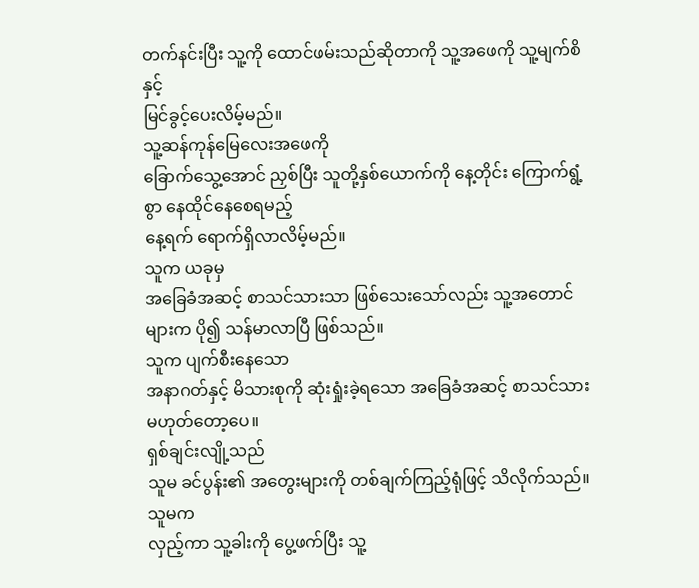တက်နင်းပြီး သူ့ကို ထောင်ဖမ်းသည်ဆိုတာကို သူ့အဖေကို သူ့မျက်စိနှင့်
မြင်ခွင့်ပေးလိမ့်မည်။
သူ့ဆန်ကုန်မြေလေးအဖေကို
ခြောက်သွေ့အောင် ညှစ်ပြီး သူတို့နှစ်ယောက်ကို နေ့တိုင်း ကြောက်ရွံ့စွာ နေထိုင်နေစေရမည့်
နေ့ရက် ရောက်ရှိလာလိမ့်မည်။
သူက ယခုမှ
အခြေခံအဆင့် စာသင်သားသာ ဖြစ်သေးသော်လည်း သူ့အတောင်များက ပို၍ သန်မာလာပြီ ဖြစ်သည်။
သူက ပျက်စီးနေသော
အနာဂတ်နှင့် မိသားစုကို ဆုံးရှုံးခဲ့ရသော အခြေခံအဆင့် စာသင်သား မဟုတ်တော့ပေ။
ရှစ်ချင်းလျို့သည်
သူမ ခင်ပွန်း၏ အတွေးများကို တစ်ချက်ကြည့်ရုံဖြင့် သိလိုက်သည်။
သူမက
လှည့်ကာ သူ့ခါးကို ပွေ့ဖက်ပြီး သူ့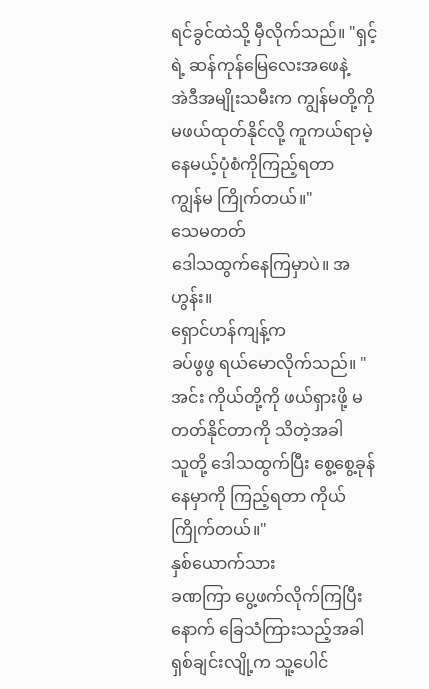ရင်ခွင်ထဲသို့ မှီလိုက်သည်။ "ရှင့်ရဲ့ ဆန်ကုန်မြေလေးအဖေနဲ့
အဲဒီအမျိုးသမီးက ကျွန်မတို့ကို မဖယ်ထုတ်နိုင်လို့ ကူကယ်ရာမဲ့နေမယ့်ပုံစံကိုကြည့်ရတာ
ကျွန်မ ကြိုက်တယ်။"
သေမတတ်
ဒေါသထွက်နေကြမှာပဲ။ အဟွန်း။
ရှောင်ဟန်ကျန့်က
ခပ်ဖွဖွ ရယ်မောလိုက်သည်။ "အင်း ကိုယ်တို့ကို ဖယ်ရှားဖို့ မတတ်နိုင်တာကို သိတဲ့အခါ
သူတို့ ဒေါသထွက်ပြီး စွေ့စွေ့ခုန်နေမှာကို ကြည့်ရတာ ကိုယ်ကြိုက်တယ်။"
နှစ်ယောက်သား
ခဏကြာ ပွေ့ဖက်လိုက်ကြပြီးနောက် ခြေသံကြားသည့်အခါ ရှစ်ချင်းလျို့က သူ့ပေါင်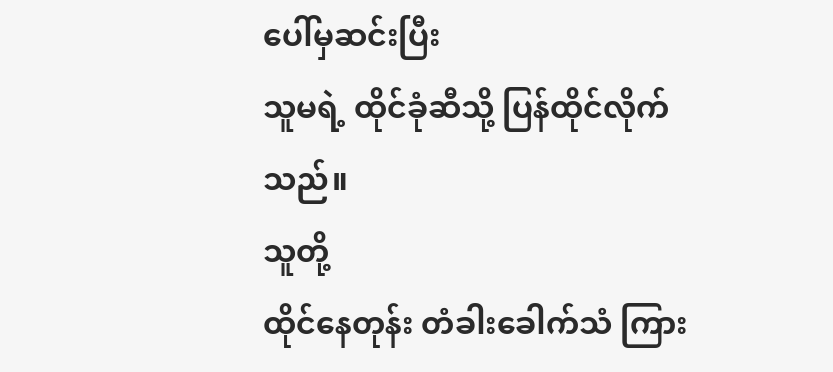ပေါ်မှဆင်းပြီး
သူမရဲ့ ထိုင်ခုံဆီသို့ ပြန်ထိုင်လိုက်သည်။
သူတို့
ထိုင်နေတုန်း တံခါးခေါက်သံ ကြား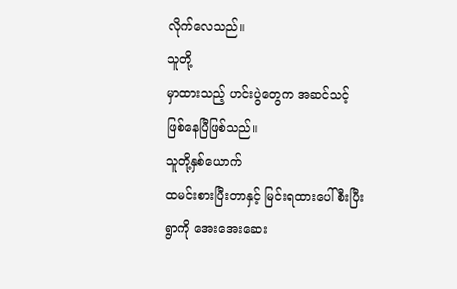လိုက်လေသည်။
သူတို့
မှာထားသည့် ဟင်းပွဲတွေက အဆင်သင့်ဖြစ်နေပြီဖြစ်သည်။
သူတို့နှစ်ယောက်
ထမင်းစားပြီးတာနှင့် မြင်းရထားပေါ်စီးပြီး ရွာကို အေးအေးဆေး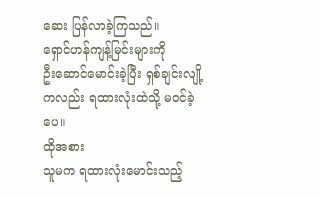ဆေး ပြန်လာခဲ့ကြသည်။
ရှောင်ဟန်ကျန့်မြင်းများကို
ဦးဆောင်မောင်းခဲ့ပြီး ရှစ်ချင်းလျို့ကလည်း ရထားလုံးထဲသို့ မ၀င်ခဲ့ပေ။
ထိုအစား
သူမက ရထားလုံးမောင်းသည့်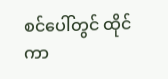စင်ပေါ်တွင် ထိုင်ကာ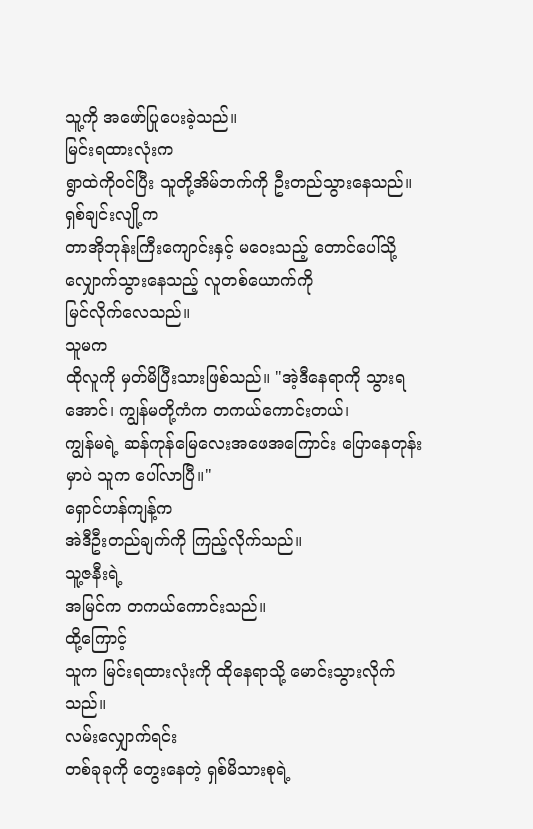သူ့ကို အဖော်ပြုပေးခဲ့သည်။
မြင်းရထားလုံးက
ရွာထဲကိုဝင်ပြီး သူတို့အိမ်ဘက်ကို ဦးတည်သွားနေသည်။
ရှစ်ချင်းလျို့က
တာအိုဘုန်းကြီးကျောင်းနှင့် မဝေးသည့် တောင်ပေါ်သို့ လျှောက်သွားနေသည့် လူတစ်ယောက်ကို
မြင်လိုက်လေသည်။
သူမက
ထိုလူကို မှတ်မိပြီးသားဖြစ်သည်။ "အဲ့ဒီနေရာကို သွားရအောင်၊ ကျွန်မတို့ကံက တကယ်ကောင်းတယ်၊
ကျွန်မရဲ့ ဆန်ကုန်မြေလေးအဖေအကြောင်း ပြောနေတုန်းမှာပဲ သူက ပေါ်လာပြီ။"
ရှောင်ဟန်ကျန့်က
အဲဒီဦးတည်ချက်ကို ကြည့်လိုက်သည်။
သူ့ဇနီးရဲ့
အမြင်က တကယ်ကောင်းသည်။
ထို့ကြောင့်
သူက မြင်းရထားလုံးကို ထိုနေရာသို့ မောင်းသွားလိုက်သည်။
လမ်းလျှောက်ရင်း
တစ်ခုခုကို တွေးနေတဲ့ ရှစ်မိသားစုရဲ့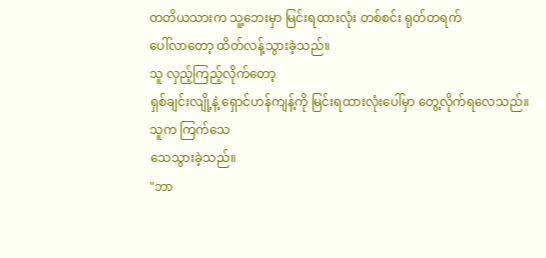တတိယသားက သူ့ဘေးမှာ မြင်းရထားလုံး တစ်စင်း ရုတ်တရက်
ပေါ်လာတော့ ထိတ်လန့်သွားခဲ့သည်။
သူ လှည့်ကြည့်လိုက်တော့
ရှစ်ချင်းလျို့နဲ့ ရှောင်ဟန်ကျန့်ကို မြင်းရထားလုံးပေါ်မှာ တွေ့လိုက်ရလေသည်။
သူက ကြက်သေ
သေသွားခဲ့သည်။
"ဘာ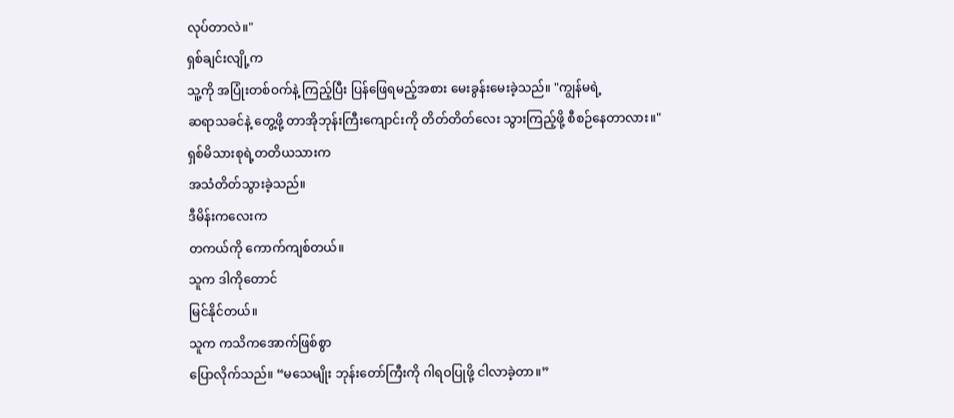လုပ်တာလဲ။"
ရှစ်ချင်းလျို့က
သူ့ကို အပြုံးတစ်ဝက်နဲ့ ကြည့်ပြီး ပြန်ဖြေရမည့်အစား မေးခွန်းမေးခဲ့သည်။ "ကျွန်မရဲ့
ဆရာသခင်နဲ့ တွေ့ဖို့ တာအိုဘုန်းကြီးကျောင်းကို တိတ်တိတ်လေး သွားကြည့်ဖို့ စီစဉ်နေတာလား။"
ရှစ်မိသားစုရဲ့တတိယသားက
အသံတိတ်သွားခဲ့သည်။
ဒီမိန်းကလေးက
တကယ်ကို ကောက်ကျစ်တယ်။
သူက ဒါကိုတောင်
မြင်နိုင်တယ်။
သူက ကသိကအောက်ဖြစ်စွာ
ပြောလိုက်သည်။ “မသေမျိုး ဘုန်းတော်ကြီးကို ဂါရဝပြုဖို့ ငါလာခဲ့တာ။”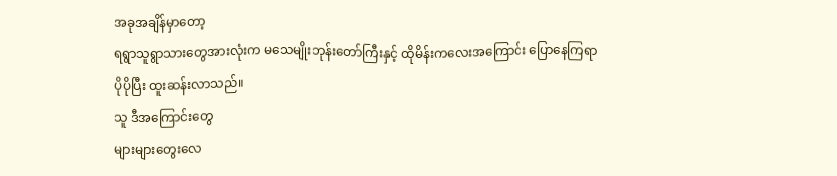အခုအချိန်မှာတော့
ရရွာသူရွာသားတွေအားလုံးက မသေမျိုးဘုန်းတော်ကြီးနှင့် ထိုမိန်းကလေးအကြောင်း ပြောနေကြရာ
ပိုပိုပြီး ထူးဆန်းလာသည်။
သူ ဒီအကြောင်းတွေ
များများတွေးလေ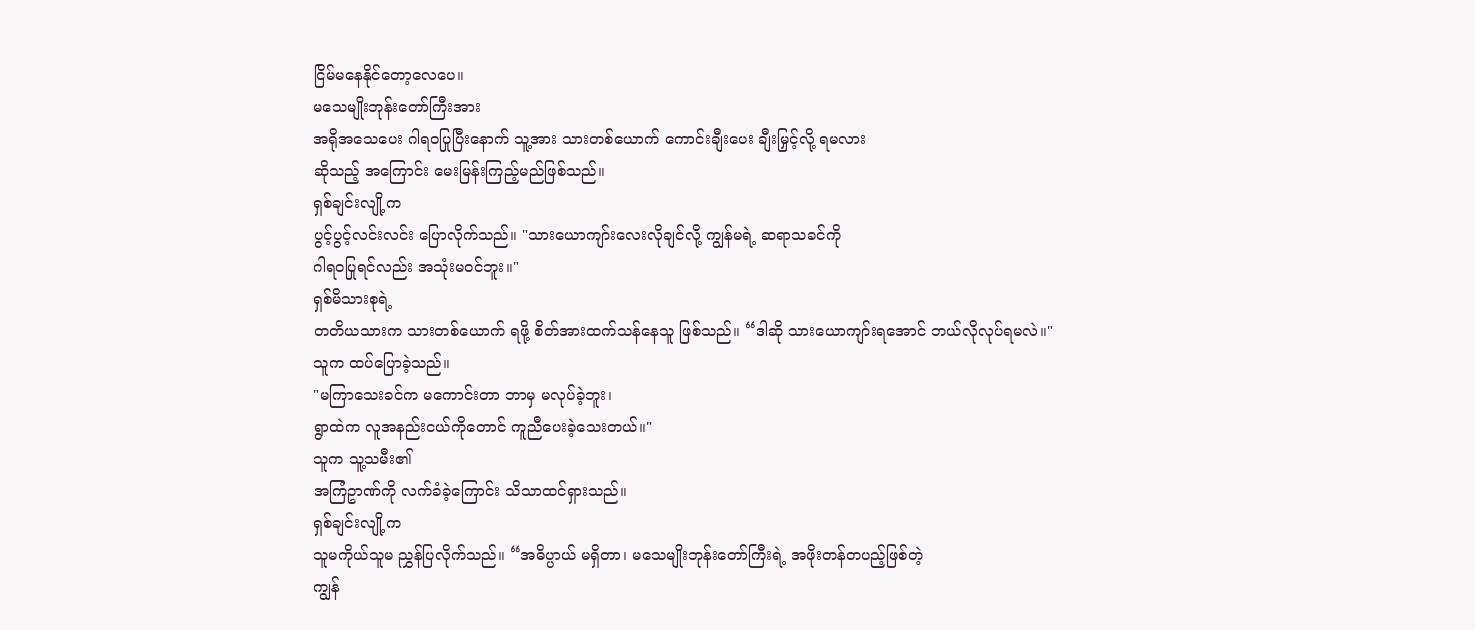ငြိမ်မနေနိုင်တော့လေပေ။
မသေမျိုးဘုန်းတော်ကြီးအား
အရိုအသေပေး ဂါရဝပြုပြီးနောက် သူ့အား သားတစ်ယောက် ကောင်းချီးပေး ချီးမြှင့်လို့ ရမလား
ဆိုသည့် အကြောင်း မေးမြန်းကြည့်မည်ဖြစ်သည်။
ရှစ်ချင်းလျို့က
ပွင့်ပွင့်လင်းလင်း ပြောလိုက်သည်။ "သားယောကျာ်းလေးလိုချင်လို့ ကျွန်မရဲ့ ဆရာသခင်ကို
ဂါရဝပြုရင်လည်း အသုံးမဝင်ဘူး။"
ရှစ်မိသားစုရဲ့
တတိယသားက သားတစ်ယောက် ရဖို့ စိတ်အားထက်သန်နေသူ ဖြစ်သည်။ “ဒါဆို သားယောကျာ်းရအောင် ဘယ်လိုလုပ်ရမလဲ။"
သူက ထပ်ပြောခဲ့သည်။
"မကြာသေးခင်က မကောင်းတာ ဘာမှ မလုပ်ခဲ့ဘူး၊
ရွာထဲက လူအနည်းငယ်ကိုတောင် ကူညီပေးခဲ့သေးတယ်။"
သူက သူ့သမီး၏
အကြံဥာဏ်ကို လက်ခံခဲ့ကြောင်း သိသာထင်ရှားသည်။
ရှစ်ချင်းလျို့က
သူမကိုယ်သူမ ညွှန်ပြလိုက်သည်။ “အဓိပ္ပာယ် မရှိတာ၊ မသေမျိုးဘုန်းတော်ကြီးရဲ့ အဖိုးတန်တပည့်ဖြစ်တဲ့
ကျွန်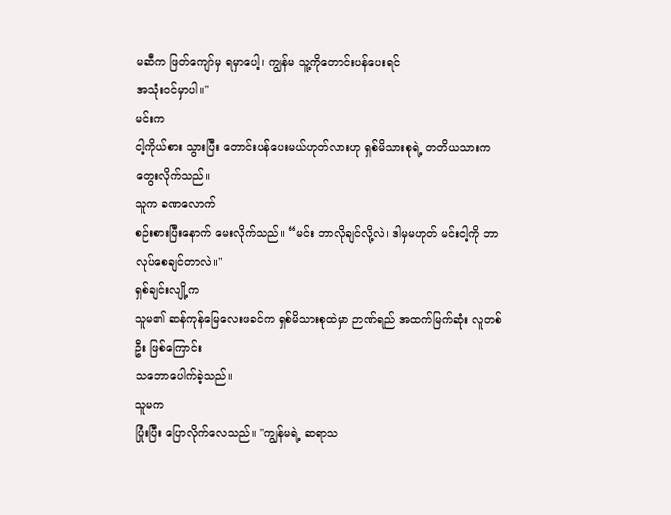မဆီက ဖြတ်ကျော်မှ ရမှာပေါ့၊ ကျွန်မ သူ့ကိုတောင်းပန်ပေးရင်
အသုံးဝင်မှာပါ။"
မင်းက
ငါ့ကိုယ်စား သွားပြီး တောင်းပန်ပေးမယ်ဟုတ်လားဟု ရှစ်မိသားစုရဲ့ တတိယသားက တွေးလိုက်သည်။
သူက ခဏလောက်
စဉ်းစားပြီးနောက် မေးလိုက်သည်။ “မင်း ဘာလိုချင်လို့လဲ၊ ဒါမှမဟုတ် မင်းငါ့ကို ဘာလုပ်စေချင်တာလဲ။"
ရှစ်ချင်းလျို့က
သူမ၏ ဆန်ကုန်မြေလေးဖခင်က ရှစ်မိသားစုထဲမှာ ဉာဏ်ရည် အထက်မြက်ဆုံး လူတစ်ဦး ဖြစ်ကြောင်း
သဘောပေါက်ခဲ့သည်။
သူမက
ပြုံးပြီး ပြောလိုက်လေသည်။ "ကျွန်မရဲ့ ဆရာသ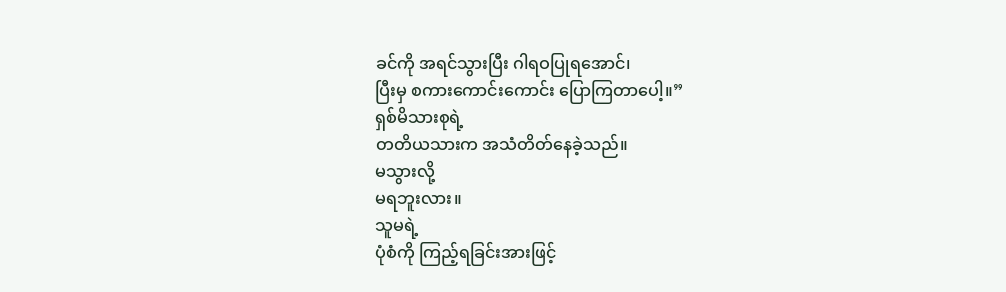ခင်ကို အရင်သွားပြီး ဂါရဝပြုရအောင်၊
ပြီးမှ စကားကောင်းကောင်း ပြောကြတာပေါ့။”
ရှစ်မိသားစုရဲ့
တတိယသားက အသံတိတ်နေခဲ့သည်။
မသွားလို့
မရဘူးလား။
သူမရဲ့
ပုံစံကို ကြည့်ရခြင်းအားဖြင့်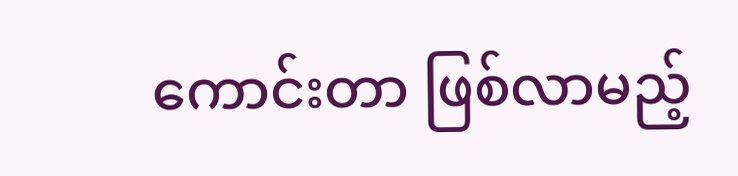ကောင်းတာ ဖြစ်လာမည့်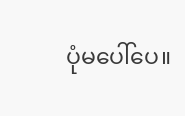ပုံမပေါ်ပေ။